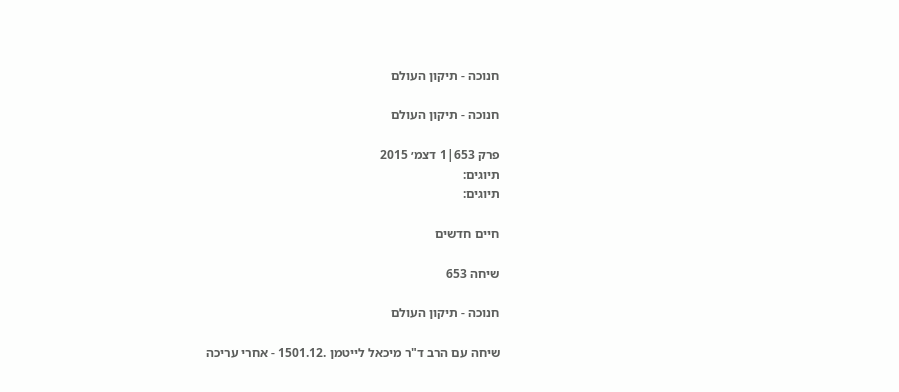חנוכה - תיקון העולם

חנוכה - תיקון העולם

פרק 653|1 דצמ׳ 2015
תיוגים:
תיוגים:

חיים חדשים

שיחה 653

חנוכה - תיקון העולם

שיחה עם הרב ד"ר מיכאל לייטמן .1501.12 - אחרי עריכה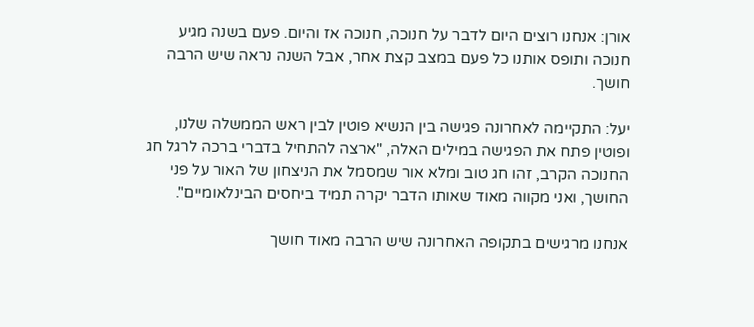אורן: אנחנו רוצים היום לדבר על חנוכה, חנוכה אז והיום. פעם בשנה מגיע חנוכה ותופס אותנו כל פעם במצב קצת אחר, אבל השנה נראה שיש הרבה חושך.

יעל: התקיימה לאחרונה פגישה בין הנשיא פוטין לבין ראש הממשלה שלנו, ופוטין פתח את הפגישה במילים האלה, "ארצה להתחיל בדברי ברכה לרגל חג החנוכה הקרב, זהו חג טוב ומלא אור שמסמל את הניצחון של האור על פני החושך, ואני מקווה מאוד שאותו הדבר יקרה תמיד ביחסים הבינלאומיים".

אנחנו מרגישים בתקופה האחרונה שיש הרבה מאוד חושך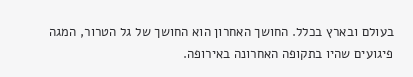בעולם ובארץ בכלל. החושך האחרון הוא החושך של גל הטרור, המגה פיגועים שהיו בתקופה האחרונה באירופה.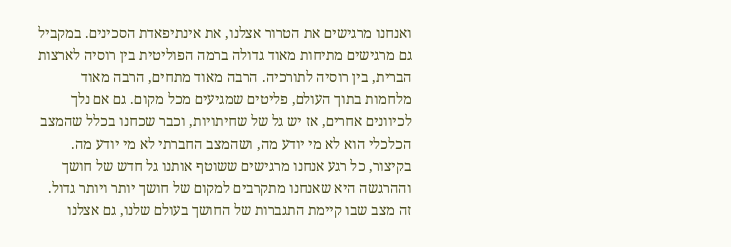ואנחנו מרגישים את הטרור אצלנו, את אינתיפאדת הסכינים. במקביל גם מרגישים מתיחות מאוד גדולה ברמה הפוליטית בין רוסיה לארצות הברית, בין רוסיה לתורכיה. הרבה מאוד מתחים, הרבה מאוד מלחמות בתוך העולם, פליטים שמגיעים מכל מקום. גם אם נלך לכיוונים אחרים, אז יש גל של שחיתויות, וכבר שכחנו בכלל שהמצב הכלכלי הוא לא מי יודע מה, ושהמצב החברתי לא מי יודע מה. בקיצור, כל רגע אנחנו מרגישים ששוטף אותנו גל חדש של חושך וההרגשה היא שאנחנו מתקרבים למקום של חושך יותר ויותר גדול. זה מצב שבו קיימת התגברות של החושך בעולם שלנו, גם אצלנו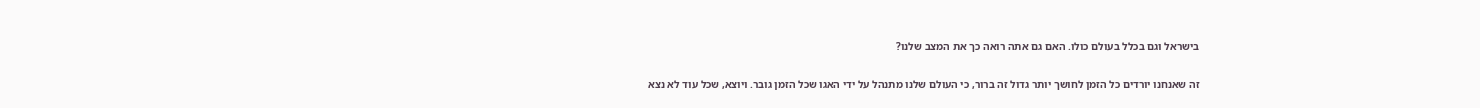בישראל וגם בכלל בעולם כולו. האם גם אתה רואה כך את המצב שלנו?

זה שאנחנו יורדים כל הזמן לחושך יותר גדול זה ברור, כי העולם שלנו מתנהל על ידי האגו שכל הזמן גובר. ויוצא, שכל עוד לא נצא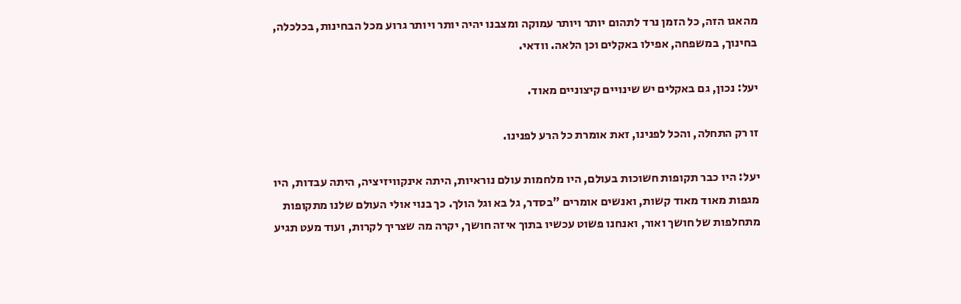מהאגו הזה, כל הזמן נרד לתהום יותר ויותר עמוקה ומצבנו יהיה יותר ויותר גרוע מכל הבחינות, בכלכלה, בחינוך, במשפחה, אפילו באקלים וכן הלאה. וודאי.

יעל: נכון, גם באקלים יש שינויים קיצוניים מאוד.

זו רק התחלה, והכל לפנינו, זאת אומרת כל הרע לפנינו.

יעל: היו כבר תקופות חשוכות בעולם, היו מלחמות עולם נוראיות, היתה אינקוויזיציה, היתה עבדות, היו מגפות מאוד מאוד קשות, ואנשים אומרים "בסדר, גל בא וגל הולך. כך בנוי אולי העולם שלנו מתקופות מתחלפות של חושך ואור, ואנחנו פשוט עכשיו בתוך איזה חושך, יקרה מה שצריך לקרות, ועוד מעט תגיע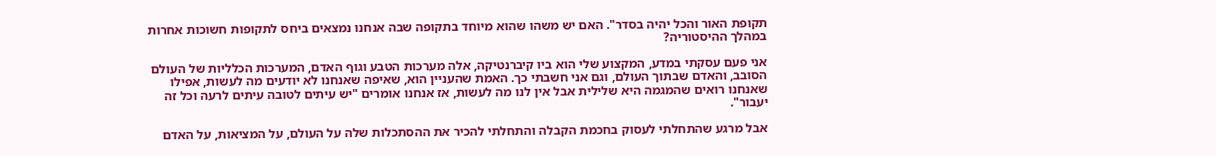תקופת האור והכל יהיה בסדר". האם יש משהו שהוא מיוחד בתקופה שבה אנחנו נמצאים ביחס לתקופות חשוכות אחרות במהלך ההיסטוריה?

אני פעם עסקתי במדע, המקצוע שלי הוא ביו קיברנטיקה, אלה מערכות הטבע וגוף האדם, המערכות הכלליות של העולם הסובב, והאדם שבתוך העולם, וגם אני חשבתי כך. האמת שהעניין הוא, שאיפה שאנחנו לא יודעים מה לעשות, אפילו שאנחנו רואים שהמגמה היא שלילית אבל אין לנו מה לעשות, אז אנחנו אומרים "יש עיתים לטובה עיתים לרעה וכל זה יעבור".

אבל מרגע שהתחלתי לעסוק בחכמת הקבלה והתחלתי להכיר את ההסתכלות שלה על העולם, על המציאות, על האדם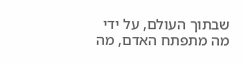שבתוך העולם, על ידי מה מתפתח האדם, מה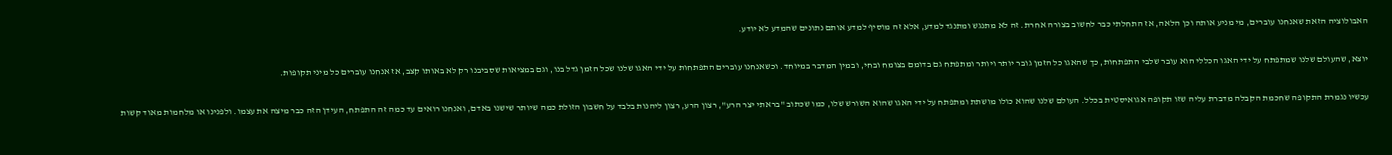האבולוציה הזאת שאנחנו עוברים, מי מניע אותה וכן הלאה, אז התחלתי כבר לחשוב בצורה אחרת. זה לא מתנגש ומתנגד למדע, אלא זה מוסיף למדע אותם נתונים שהמדע לא יודע.

יוצא, שהעולם שלנו שמתפתח על ידי האגו הכללי הוא עובר שלבי התפתחות, כך שהאגו כל הזמן גובר יותר ויותר ומתפתח גם בדומם בצומח ובחי, ובמין המדבר במיוחד. וכשאנחנו עוברים התפתחות על ידי האגו שלנו שכל הזמן גדל בנו, וגם במציאות שסביבנו רק לא באותו קצב, אז אנחנו עוברים כל מיני תקופות.

עכשיו נגמרת התקופה שחכמת הקבלה מדברת עליה שזו תקופה אגואיסטית בכלל. העולם שלנו שהוא כולו מושתת ומתפתח על ידי האגו שהוא השורש שלו, כמו שכתוב "בראתי יצר הרע", רצון הרע, רצון ליהנות בלבד על חשבון הזולת כמה שיותר שישנו באדם, ואנחנו רואים עד כמה זה התפתח, העידן הזה כבר מיצה את עצמו. ולפנינו או מלחמות מאוד קשות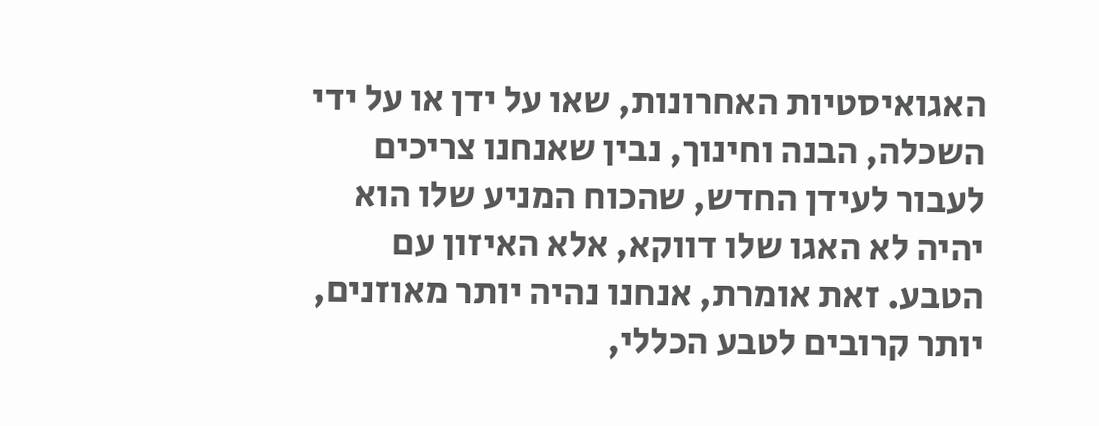האגואיסטיות האחרונות, שאו על ידן או על ידי השכלה, הבנה וחינוך, נבין שאנחנו צריכים לעבור לעידן החדש, שהכוח המניע שלו הוא יהיה לא האגו שלו דווקא, אלא האיזון עם הטבע. זאת אומרת, אנחנו נהיה יותר מאוזנים, יותר קרובים לטבע הכללי,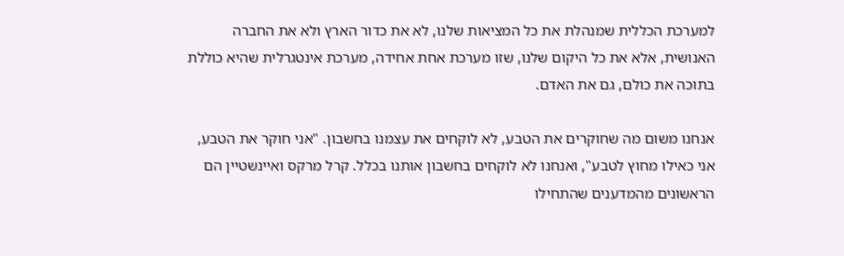למערכת הכללית שמנהלת את כל המציאות שלנו, לא את כדור הארץ ולא את החברה האנושית, אלא את כל היקום שלנו, שזו מערכת אחת אחידה, מערכת אינטגרלית שהיא כוללת בתוכה את כולם, גם את האדם.

אנחנו משום מה שחוקרים את הטבע, לא לוקחים את עצמנו בחשבון. "אני חוקר את הטבע, אני כאילו מחוץ לטבע", ואנחנו לא לוקחים בחשבון אותנו בכלל. קרל מרקס ואיינשטיין הם הראשונים מהמדענים שהתחילו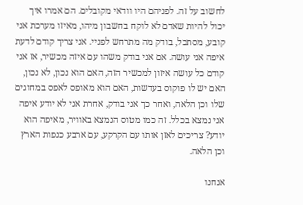לחשוב על זה. לפניהם היו וודאי מקובלים. הם אמרו איך יכול להיות שאדם לא לוקח בחשבון מיהו, מאיזו מערכת אני קובע, מסתכל, בודק מה מתרחש לפניי. אני צריך קודם לדעת איפה אני עושה. אם אני בודק משהו עם איזה מכשיר, אז אני קודם כל עושה איזון למכשיר הזה, האם הוא נכון, לא נכון, האם יש לו פוקוס בעדשות, האם הוא מאופס לאפס במחוגים שלו וכן הלאה, ואחר כך אני בודק, אחרת אני לא יודע איפה אני נמצא בכלל. זה כמו מטוס הנמצא באוויר, מאיפה הוא יודע? צריכים לאזן אותו עם הקרקע, עם ארבע כנפות הארץ וכן הלאה.

אנחנו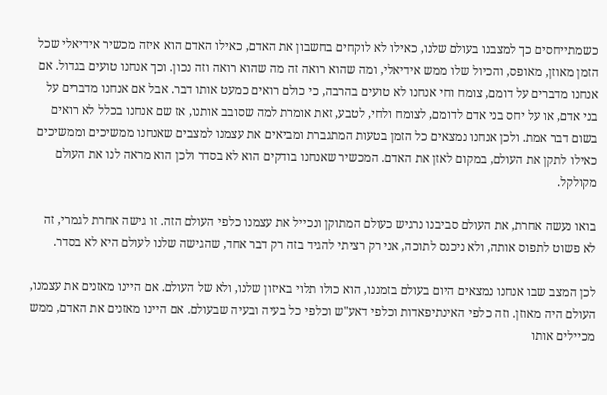כשמתייחסים כך למצבנו בעולם שלנו, כאילו לא לוקחים בחשבון את האדם, כאילו האדם הוא איזה מכשיר אידיאלי שכל הזמן מאוזן, מאופס, והכיול שלו ממש אידיאלי, ומה שהוא רואה זה מה שהוא רואה וזה נכון. וכך אנחנו טועים בגדול. אם אנחנו מדברים על דומם, צומח וחי אנחנו לא טועים בהרבה, כי כולם רואים כמעט אותו דבר. אבל אם אנחנו מדברים על בני אדם, או על יחס בני אדם לדומם, לצומח ולחי, לטבע, זאת אומרת למה שסובב אותנו, אז שם אנחנו בכלל לא רואים בשום דבר אמת. ולכן אנחנו נמצאים כל הזמן בטעות המתגברת ומביאים את עצמנו למצבים שאנחנו ממשיכים וממשיכים כאילו לתקן את העולם, במקום לאזן את האדם. המכשיר שאנחנו בודקים הוא לא בסדר ולכן הוא מראה לנו את העולם מקולקל.

בואו נעשה אחרת, את העולם סביבנו נרגיש כעולם המתוקן ונכייל את עצמנו כלפי העולם הזה. זו גישה אחרת לגמרי, זה לא פשוט לתפוס אותה, ולא ניכנס לתוכה, אני רק רציתי להגיד בזה רק דבר אחד, שהגישה שלנו לעולם היא לא בסדר.

לכן המצב שבו אנחנו נמצאים היום בעולם בזמננו, הוא כולו תלוי באיזון שלנו, ולא של העולם. אם היינו מאזנים את עצמנו, העולם היה מאוזן. וזה כלפי האינתיפאדות וכלפי דאע"ש וכלפי כל בעיה ובעיה שבעולם. אם היינו מאזנים את האדם, ממש מכיילים אותו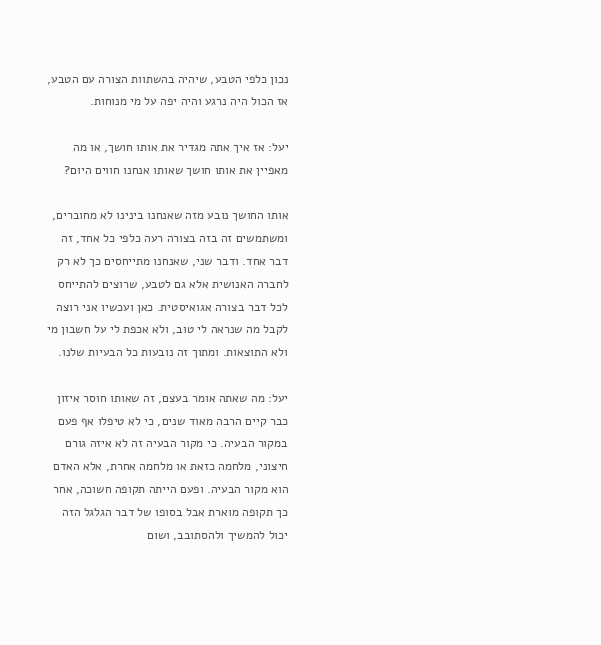נכון כלפי הטבע, שיהיה בהשתוות הצורה עם הטבע, אז הכול היה נרגע והיה יפה על מי מנוחות.

יעל: אז איך אתה מגדיר את אותו חושך, או מה מאפיין את אותו חושך שאותו אנחנו חווים היום?

אותו החושך נובע מזה שאנחנו בינינו לא מחוברים, ומשתמשים זה בזה בצורה רעה כלפי כל אחד, זה דבר אחד. ודבר שני, שאנחנו מתייחסים כך לא רק לחברה האנושית אלא גם לטבע, שרוצים להתייחס לכל דבר בצורה אגואיסטית. כאן ועכשיו אני רוצה לקבל מה שנראה לי טוב, ולא אכפת לי על חשבון מי ולא התוצאות. ומתוך זה נובעות כל הבעיות שלנו.

יעל: מה שאתה אומר בעצם, זה שאותו חוסר איזון כבר קיים הרבה מאוד שנים, כי לא טיפלו אף פעם במקור הבעיה. כי מקור הבעיה זה לא איזה גורם חיצוני, מלחמה כזאת או מלחמה אחרת, אלא האדם הוא מקור הבעיה. ופעם הייתה תקופה חשוכה, אחר כך תקופה מוארת אבל בסופו של דבר הגלגל הזה יכול להמשיך ולהסתובב, ושום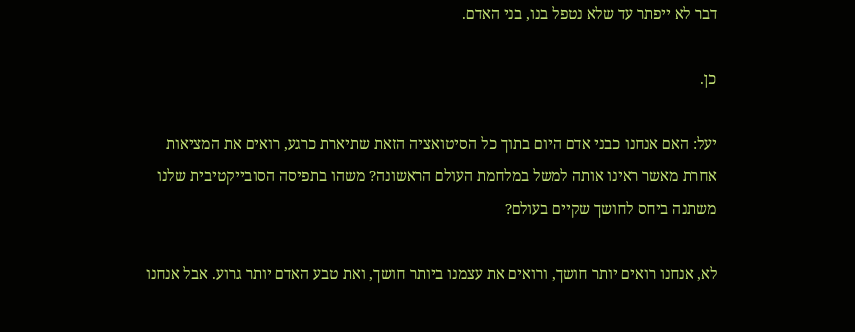דבר לא ייפתר עד שלא נטפל בנו, בני האדם.

כן.

יעל: האם אנחנו כבני אדם היום בתוך כל הסיטואציה הזאת שתיארת כרגע, רואים את המציאות אחרת מאשר ראינו אותה למשל במלחמת העולם הראשונה? משהו בתפיסה הסובייקטיבית שלנו משתנה ביחס לחושך שקיים בעולם?

לא, אנחנו רואים יותר חושך, ורואים את עצמנו ביותר חושך, ואת טבע האדם יותר גרוע. אבל אנחנו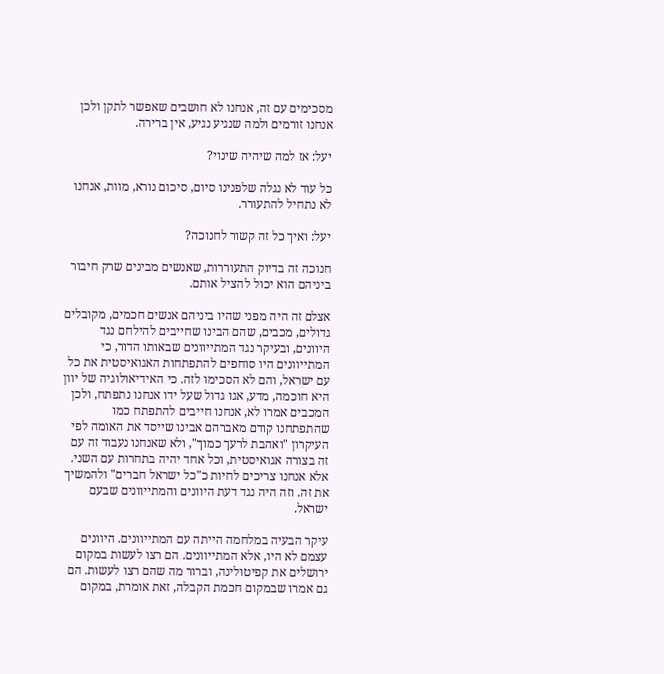מסכימים עם זה, אנחנו לא חושבים שאפשר לתקן ולכן אנחנו זורמים ולמה שנגיע נגיע, אין ברירה.

יעל: אז למה שיהיה שינוי?

כל עוד לא נגלה שלפנינו סיום, סיכום נורא, מוות, אנחנו לא נתחיל להתעורר.

יעל: ואיך כל זה קשור לחנוכה?

חנוכה זה בדיוק התעוררות, שאנשים מבינים שרק חיבור ביניהם הוא יכול להציל אותם.

אצלם זה היה מפני שהיו ביניהם אנשים חכמים, מקובלים גדולים, מכבים, שהם הבינו שחייבים להילחם נגד היוונים, ובעיקר נגד המתייוונים שבאותו הדור, כי המתייוונים היו סוחפים להתפתחות האגואיסטית את כל עם ישראל, והם לא הסכימו לזה. כי האידיאולוגיה של יוון היא חוכמה, מדע, אגו גדול שעל ידו אנחנו נתפתח, ולכן המכבים אמרו לא, אנחנו חייבים להתפתח כמו שהתפתחנו קודם מאברהם אבינו שייסד את האומה לפי העיקרון "ואהבת לרעך כמוך", ולא שאנחנו נעבוד זה עם זה בצורה אגואיסטית, וכל אחד יהיה בתחרות עם השני. אלא אנחנו צריכים לחיות כ"כל ישראל חברים" ולהמשיך את זה. וזה היה נגד דעת היוונים והמתייוונים שבעם ישראל.

עיקר הבעיה במלחמה הייתה עם המתייוונים. היוונים עצמם לא היו, אלא המתייוונים. הם רצו לעשות במקום ירושלים את קפיטולינה, וברור מה שהם רצו לעשות. הם גם אמרו שבמקום חכמת הקבלה, זאת אומרת, במקום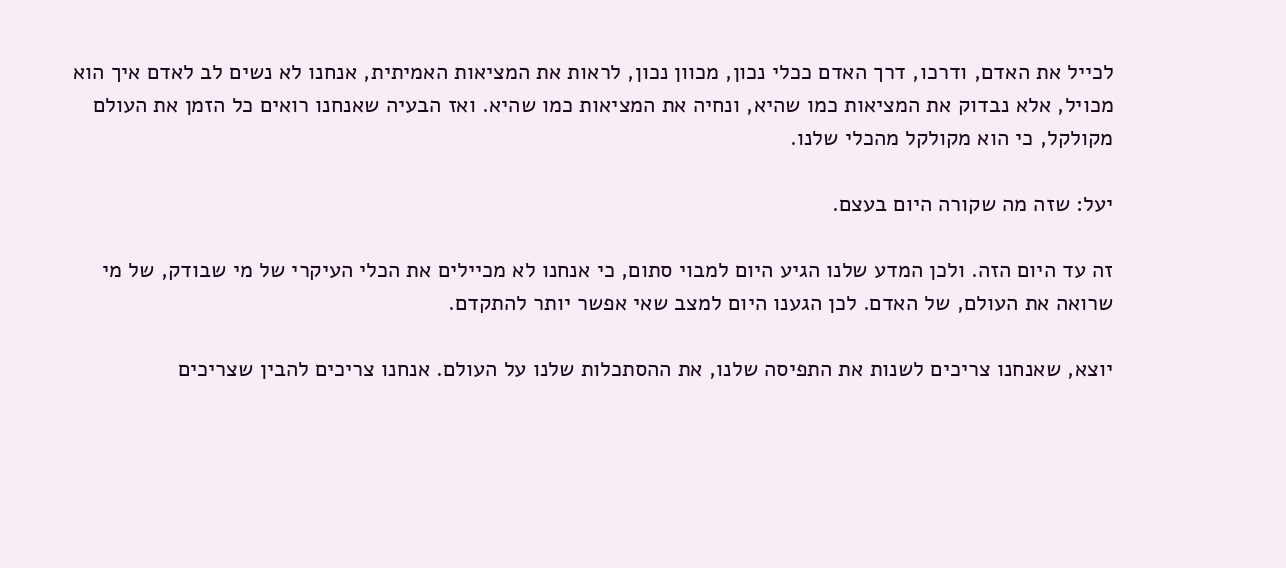לכייל את האדם, ודרכו, דרך האדם ככלי נכון, מכוון נכון, לראות את המציאות האמיתית, אנחנו לא נשים לב לאדם איך הוא מכויל, אלא נבדוק את המציאות כמו שהיא, ונחיה את המציאות כמו שהיא. ואז הבעיה שאנחנו רואים כל הזמן את העולם מקולקל, כי הוא מקולקל מהכלי שלנו.

יעל: שזה מה שקורה היום בעצם.

זה עד היום הזה. ולכן המדע שלנו הגיע היום למבוי סתום, כי אנחנו לא מכיילים את הכלי העיקרי של מי שבודק, של מי שרואה את העולם, של האדם. לכן הגענו היום למצב שאי אפשר יותר להתקדם.

יוצא, שאנחנו צריכים לשנות את התפיסה שלנו, את ההסתכלות שלנו על העולם. אנחנו צריכים להבין שצריכים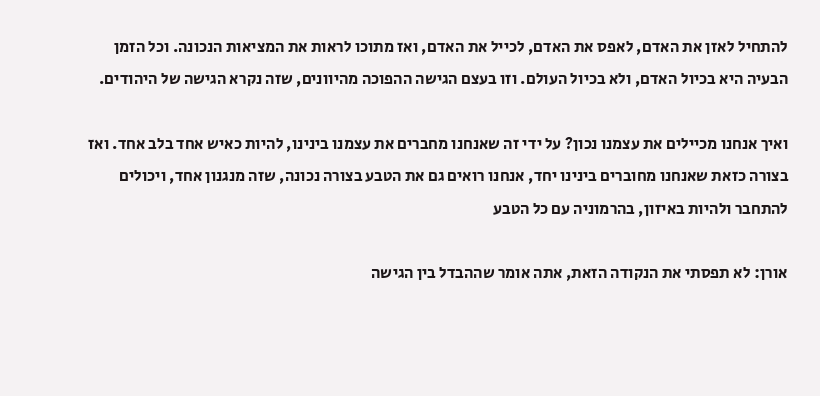להתחיל לאזן את האדם, לאפס את האדם, לכייל את האדם, ואז מתוכו לראות את המציאות הנכונה. וכל הזמן הבעיה היא בכיול האדם, ולא בכיול העולם. וזו בעצם הגישה ההפוכה מהיוונים, שזה נקרא הגישה של היהודים.

ואיך אנחנו מכיילים את עצמנו נכון? על ידי זה שאנחנו מחברים את עצמנו בינינו, להיות כאיש אחד בלב אחד. ואז בצורה כזאת שאנחנו מחוברים בינינו יחד, אנחנו רואים גם את הטבע בצורה נכונה, שזה מנגנון אחד, ויכולים להתחבר ולהיות באיזון, בהרמוניה עם כל הטבע

אורן: לא תפסתי את הנקודה הזאת, אתה אומר שההבדל בין הגישה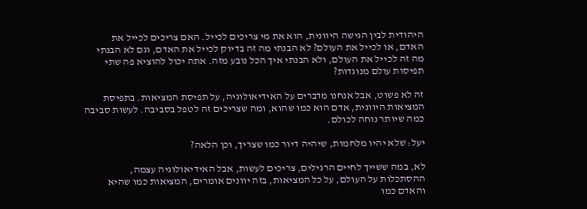היהודית לבין הגישה היוונית, הוא את מי צריכים לכייל. האם צריכים לכייל את האדם, או לכייל את העולם? לא הבנתי מה זה בדיוק לכייל את האדם, וגם לא הבנתי מה זה לכייל את העולם, ולא הבנתי איך הכל נובע מזה. אתה יכול להוציא פה שתי תפיסות עולם מנוגדות?

זה לא פשוט, אבל אנחנו מדברים על האידיאולוגיה, על תפיסת המציאות. בתפיסת המציאות היוונית, אדם הוא כמו שהוא, ומה שצריכים זה לטפל בסביבה. לעשות סביבה כמה שיותר נוחה לכולם.

יעל: שלא יהיו מלחמות, שיהיה דיור כמו שצריך, וכן הלאה?

לא, במה ששייך לחיים הרגילים, צריכים לעשות, אבל האידיאולוגיה עצמה, ההסתכלות על העולם, על כל המציאות, בזה יוונים אומרים, המציאות כמו שהיא והאדם כמו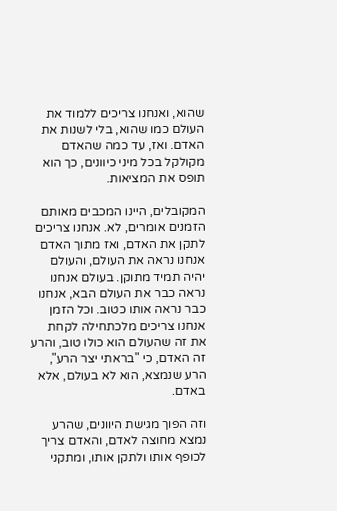שהוא, ואנחנו צריכים ללמוד את העולם כמו שהוא, בלי לשנות את האדם. ואז, עד כמה שהאדם מקולקל בכל מיני כיוונים, כך הוא תופס את המציאות.

המקובלים, היינו המכבים מאותם הזמנים אומרים, לא. אנחנו צריכים לתקן את האדם, ואז מתוך האדם אנחנו נראה את העולם, והעולם יהיה תמיד מתוקן. בעולם אנחנו נראה כבר את העולם הבא, אנחנו כבר נראה אותו כטוב. וכל הזמן אנחנו צריכים מלכתחילה לקחת את זה שהעולם הוא כולו טוב, והרע זה האדם, כי "בראתי יצר הרע", הרע שנמצא, הוא לא בעולם, אלא באדם.

וזה הפוך מגישת היוונים, שהרע נמצא מחוצה לאדם, והאדם צריך לכופף אותו ולתקן אותו, ומתקני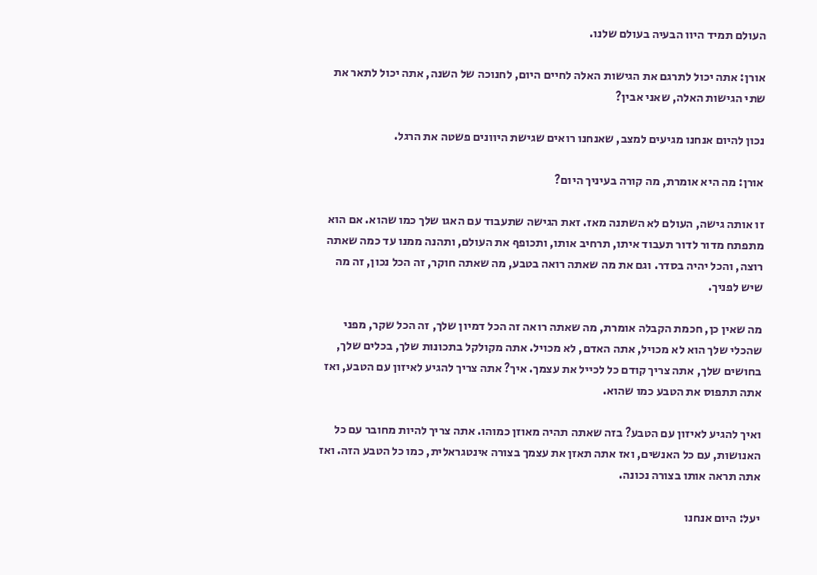העולם תמיד היוו הבעיה בעולם שלנו.

אורן: אתה יכול לתרגם את הגישות האלה לחיים היום, לחנוכה של השנה, אתה יכול לתאר את שתי הגישות האלה, שאני אבין?

נכון להיום אנחנו מגיעים למצב, שאנחנו רואים שגישת היוונים פשטה את הרגל.

אורן: מה היא אומרת, מה קורה בעיניך היום?

זו אותה גישה, העולם לא השתנה מאז. זאת הגישה שתעבוד עם האגו שלך כמו שהוא. אם הוא מתפתח מדור לדור תעבוד איתו, תרחיב אותו, ותכופף את העולם, ותהנה ממנו עד כמה שאתה רוצה, והכל יהיה בסדר. וגם את מה שאתה רואה בטבע, מה שאתה חוקר, זה הכל נכון, זה מה שיש לפניך.

מה שאין כן, חכמת הקבלה אומרת, מה שאתה רואה זה הכל דמיון שלך, זה הכל שקר, מפני שהכלי שלך הוא לא מכויל, אתה האדם, לא מכויל. אתה מקולקל בתכונות שלך, בכלים שלך, בחושים שלך, אתה צריך קודם כל לכייל את עצמך. איך? אתה צריך להגיע לאיזון עם הטבע, ואז אתה תתפוס את הטבע כמו שהוא.

ואיך להגיע לאיזון עם הטבע? בזה שאתה תהיה מאוזן כמוהו. אתה צריך להיות מחובר עם כל האנושות, עם כל האנשים, ואז אתה תאזן את עצמך בצורה אינטגראלית, כמו כל הטבע הזה. ואז אתה תראה אותו בצורה נכונה.

יעל: היום אנחנו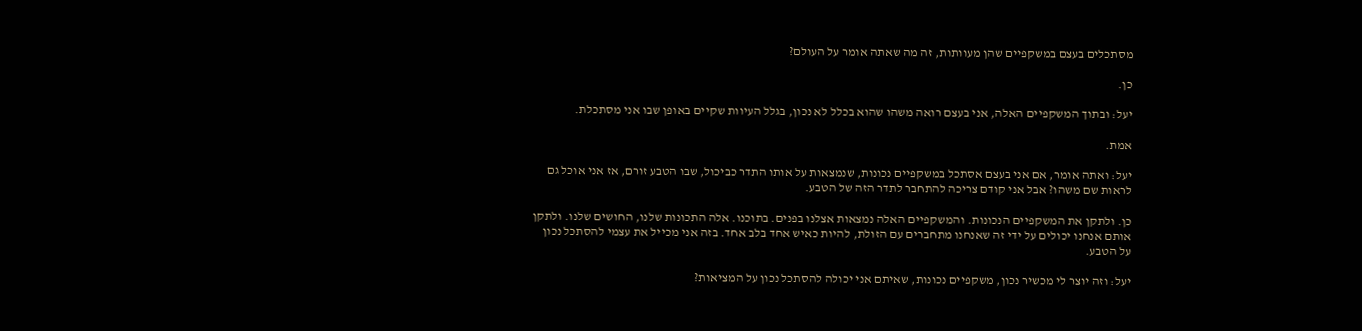מסתכלים בעצם במשקפיים שהן מעוותות, זה מה שאתה אומר על העולם?

כן.

יעל: ובתוך המשקפיים האלה, אני בעצם רואה משהו שהוא בכלל לא נכון, בגלל העיוות שקיים באופן שבו אני מסתכלת.

אמת.

יעל: ואתה אומר, אם אני בעצם אסתכל במשקפיים נכונות, שנמצאות על אותו התדר כביכול, שבו הטבע זורם, אז אני אוכל גם לראות שם משהו? אבל אני קודם צריכה להתחבר לתדר הזה של הטבע.

כן. ולתקן את המשקפיים הנכונות. והמשקפיים האלה נמצאות אצלנו בפנים. בתוכנו. אלה התכונות שלנו, החושים שלנו. ולתקן אותם אנחנו יכולים על ידי זה שאנחנו מתחברים עם הזולת, להיות כאיש אחד בלב אחד. בזה אני מכייל את עצמי להסתכל נכון על הטבע.

יעל: וזה יוצר לי מכשיר נכון, משקפיים נכונות, שאיתם אני יכולה להסתכל נכון על המציאות?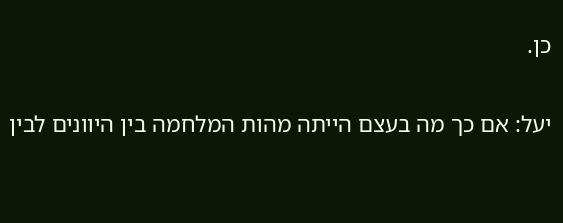כן.

יעל: אם כך מה בעצם הייתה מהות המלחמה בין היוונים לבין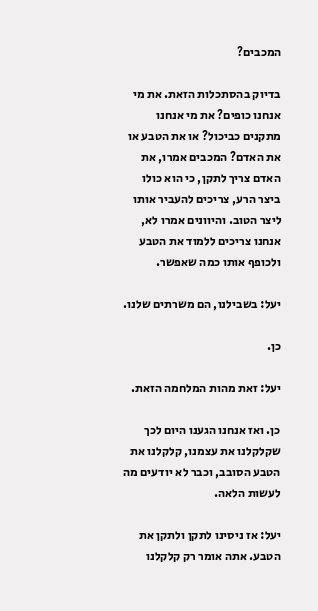המכבים?

בדיוק בהסתכלות הזאת. את מי אנחנו כופים? את מי אנחנו מתקנים כביכול? או את הטבע או את האדם? המכבים אמרו, את האדם צריך לתקן, כי הוא כולו ביצר הרע, צריכים להעביר אותו ליצר הטוב. והיוונים אמרו לא, אנחנו צריכים ללמוד את הטבע ולכופף אותו כמה שאפשר.

יעל: בשבילנו, הם משרתים שלנו.

כן.

יעל: זאת מהות המלחמה הזאת.

כן. ואז אנחנו הגענו היום לכך שקלקלנו את עצמנו, קלקלנו את הטבע הסובב, וכבר לא יודעים מה לעשות הלאה.

יעל: אז ניסינו לתקן ולתקן את הטבע. אתה אומר רק קלקלנו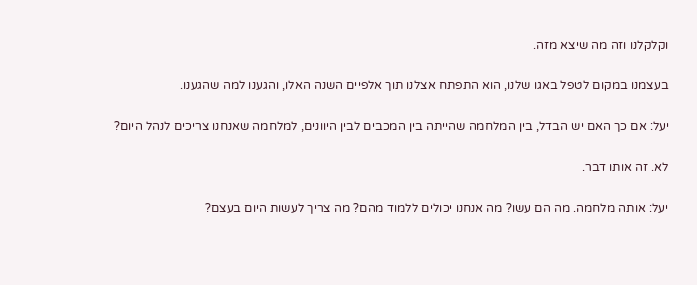וקלקלנו וזה מה שיצא מזה.

בעצמנו במקום לטפל באגו שלנו, הוא התפתח אצלנו תוך אלפיים השנה האלו, והגענו למה שהגענו.

יעל: אם כך האם יש הבדל, בין המלחמה שהייתה בין המכבים לבין היוונים, למלחמה שאנחנו צריכים לנהל היום?

לא. זה אותו דבר.

יעל: אותה מלחמה. מה הם עשו? מה אנחנו יכולים ללמוד מהם? מה צריך לעשות היום בעצם?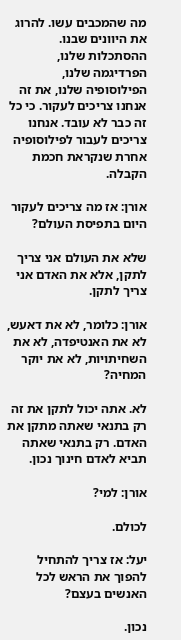מה שהמכבים עשו. להרוג את היוונים שבנו. ההסתכלות שלנו, הפרדיגמה שלנו, הפילוסופיה שלנו, את זה אנחנו צריכים לעקור. כי כל זה כבר לא עובד. אנחנו צריכים לעבור לפילוסופיה אחרת שנקראת חכמת הקבלה.

אורן: אז מה צריכים לעקור היום בתפיסת העולם?

שלא את העולם אני צריך לתקן, אלא את האדם אני צריך לתקן.

אורן: כלומר, לא את דאעש, לא את האנטיפדה, לא את השחיתויות, לא את יוקר המחיה?

לא. אתה יכול לתקן את זה רק בתנאי שאתה מתקן את האדם. רק בתנאי שאתה תביא לאדם חינוך נכון.

אורן: למי?

לכולם.

יעל: אז צריך להתחיל להפוך את הראש לכל האנשים בעצם?

נכון.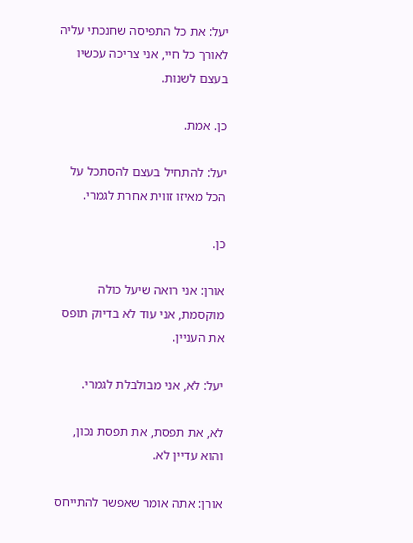יעל: את כל התפיסה שחנכתי עליה לאורך כל חיי, אני צריכה עכשיו בעצם לשנות.

כן. אמת.

יעל: להתחיל בעצם להסתכל על הכל מאיזו זווית אחרת לגמרי.

כן.

אורן: אני רואה שיעל כולה מוקסמת, אני עוד לא בדיוק תופס את העניין.

יעל: לא, אני מבולבלת לגמרי.

לא, את תפסת, את תפסת נכון, והוא עדיין לא.

אורן: אתה אומר שאפשר להתייחס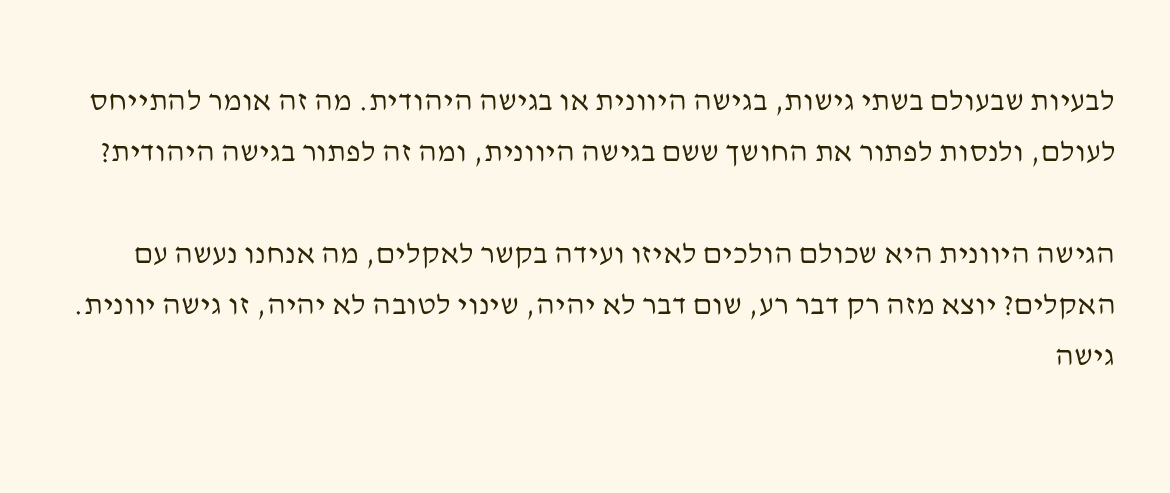לבעיות שבעולם בשתי גישות, בגישה היוונית או בגישה היהודית. מה זה אומר להתייחס לעולם, ולנסות לפתור את החושך ששם בגישה היוונית, ומה זה לפתור בגישה היהודית?

הגישה היוונית היא שכולם הולכים לאיזו ועידה בקשר לאקלים, מה אנחנו נעשה עם האקלים? יוצא מזה רק דבר רע, שום דבר לא יהיה, שינוי לטובה לא יהיה, זו גישה יוונית. גישה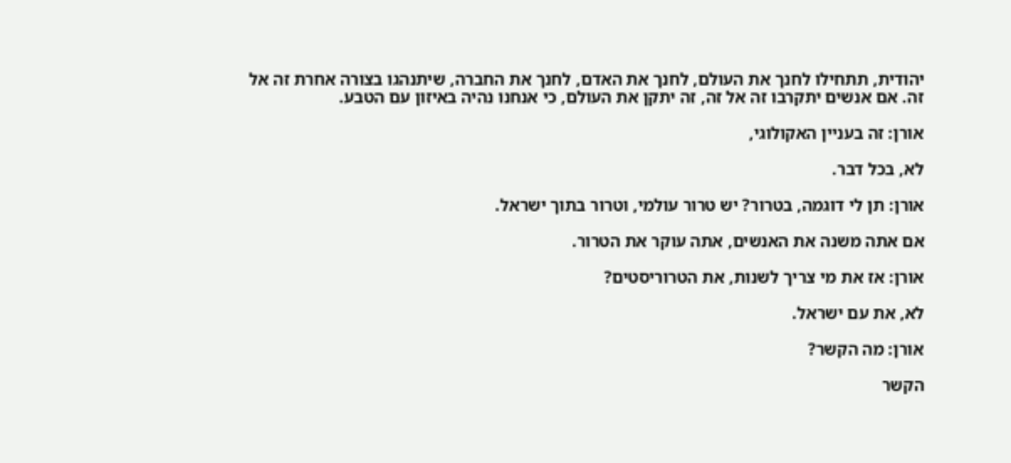יהודית, תתחילו לחנך את העולם, לחנך את האדם, לחנך את החברה, שיתנהגו בצורה אחרת זה אל זה. אם אנשים יתקרבו זה אל זה, זה יתקן את העולם, כי אנחנו נהיה באיזון עם הטבע.

אורן: זה בעניין האקולוגי,

לא, בכל דבר.

אורן: תן לי דוגמה, בטרור? יש טרור עולמי, וטרור בתוך ישראל.

אם אתה משנה את האנשים, אתה עוקר את הטרור.

אורן: אז את מי צריך לשנות, את הטרוריסטים?

לא, את עם ישראל.

אורן: מה הקשר?

הקשר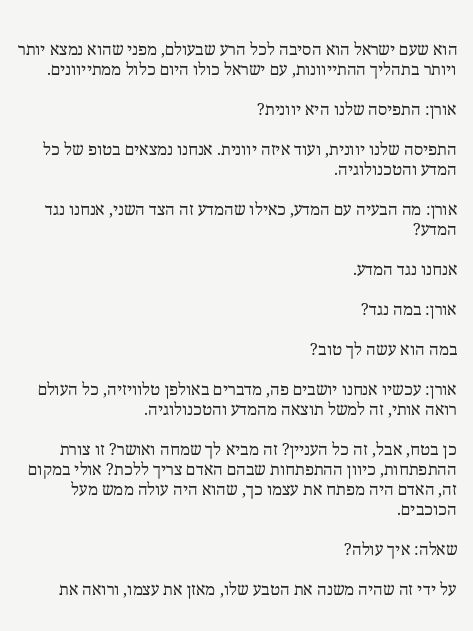הוא שעם ישראל הוא הסיבה לכל הרע שבעולם, מפני שהוא נמצא יותר ויותר בתהליך ההתייוונות, עם ישראל כולו היום כלול ממתייוונים.

אורן: התפיסה שלנו היא יוונית?

התפיסה שלנו יוונית, ועוד איזה יוונית. אנחנו נמצאים בטופ של כל המדע והטכנולוגיה.

אורן: מה הבעיה עם המדע, כאילו שהמדע זה הצד השני, אנחנו נגד המדע?

אנחנו נגד המדע.

אורן: במה נגד?

במה הוא עשה לך טוב?

אורן: עכשיו אנחנו יושבים פה, מדברים באולפן טלוויזיה, כל העולם רואה אותי, זה למשל תוצאה מהמדע והטכנולוגיה.

כן בטח, אבל, זה כל העניין? זה מביא לך שמחה ואושר? זו צורת ההתפתחות, כיוון ההתפתחות שבהם האדם צריך ללכת? אולי במקום זה, האדם היה מפתח את עצמו כך, שהוא היה עולה ממש מעל הכוכבים.

שאלה: איך עולה?

על ידי זה שהיה משנה את הטבע שלו, מאזן את עצמו, ורואה את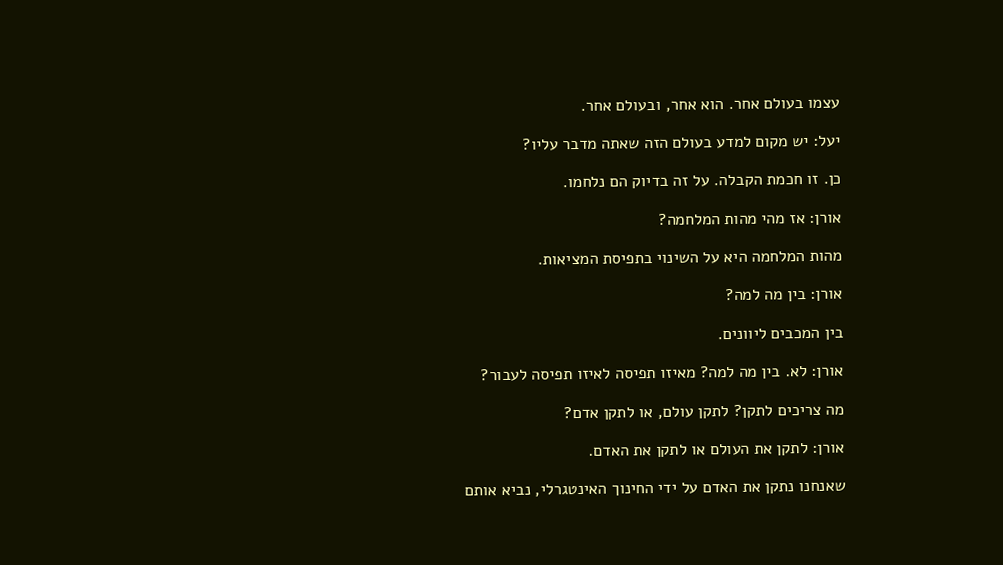עצמו בעולם אחר. הוא אחר, ובעולם אחר.

יעל: יש מקום למדע בעולם הזה שאתה מדבר עליו?

כן. זו חכמת הקבלה. על זה בדיוק הם נלחמו.

אורן: אז מהי מהות המלחמה?

מהות המלחמה היא על השינוי בתפיסת המציאות.

אורן: בין מה למה?

בין המכבים ליוונים.

אורן: לא. בין מה למה? מאיזו תפיסה לאיזו תפיסה לעבור?

מה צריכים לתקן? לתקן עולם, או לתקן אדם?

אורן: לתקן את העולם או לתקן את האדם.

שאנחנו נתקן את האדם על ידי החינוך האינטגרלי, נביא אותם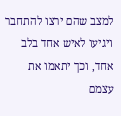למצב שהם ירצו להתחבר ויגיעו לאיש אחד בלב אחד, וכך יתאמו את עצמם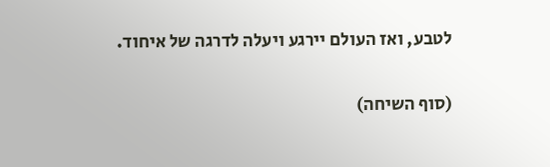לטבע, ואז העולם יירגע ויעלה לדרגה של איחוד.

(סוף השיחה)